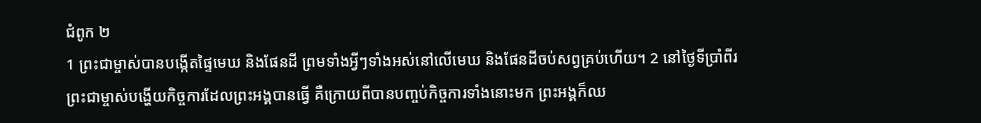ជំពូក ២
1 ព្រះជាម្ចាស់បានបង្កើតផ្ទៃមេឃ និងផែនដី ព្រមទាំងអ្វីៗទាំងអស់នៅលើមេឃ និងផែនដីចប់សព្វគ្រប់ហើយ។ 2 នៅថ្ងៃទីប្រាំពីរ ព្រះជាម្ចាស់បង្ហើយកិច្ចការដែលព្រះអង្គបានធ្វើ គឺក្រោយពីបានបញ្ចប់កិច្ចការទាំងនោះមក ព្រះអង្គក៏ឈ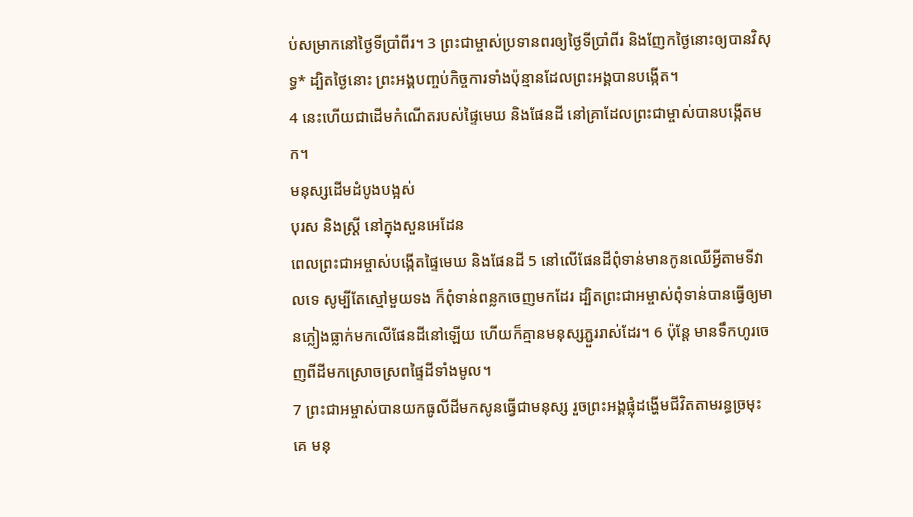ប់សម្រាកនៅថ្ងៃទីប្រាំពីរ។ 3 ព្រះជាម្ចាស់ប្រទានពរឲ្យថ្ងៃទីប្រាំពីរ និងញែកថ្ងៃនោះឲ្យបានវិសុទ្ធ* ដ្បិតថ្ងៃនោះ ព្រះអង្គបញ្ចប់កិច្ចការទាំងប៉ុន្មានដែលព្រះអង្គបានបង្កើត។
4 នេះហើយជាដើមកំណើតរបស់ផ្ទៃមេឃ និងផែនដី នៅគ្រាដែលព្រះជាម្ចាស់បានបង្កើតមក។
មនុស្សដើមដំបូងបង្អស់
បុរស និងស្ត្រី នៅក្នុងសួនអេដែន
ពេលព្រះជាអម្ចាស់បង្កើតផ្ទៃមេឃ និងផែនដី 5 នៅលើផែនដីពុំទាន់មានកូនឈើអ្វីតាមទីវាលទេ សូម្បីតែស្មៅមួយទង ក៏ពុំទាន់ពន្លកចេញមកដែរ ដ្បិតព្រះជាអម្ចាស់ពុំទាន់បានធ្វើឲ្យមានភ្លៀងធ្លាក់មកលើផែនដីនៅឡើយ ហើយក៏គ្មានមនុស្សភ្ជួររាស់ដែរ។ 6 ប៉ុន្តែ មានទឹកហូរចេញពីដីមកស្រោចស្រពផ្ទៃដីទាំងមូល។
7 ព្រះជាអម្ចាស់បានយកធូលីដីមកសូនធ្វើជាមនុស្ស រួចព្រះអង្គផ្លុំដង្ហើមជីវិតតាមរន្ធច្រមុះគេ មនុ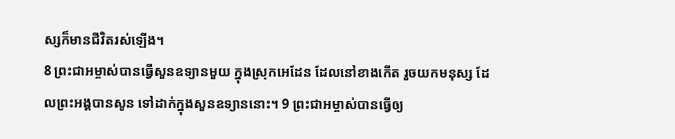ស្សក៏មានជីវិតរស់ឡើង។
8 ព្រះជាអម្ចាស់បានធ្វើសួនឧទ្យានមួយ ក្នុងស្រុកអេដែន ដែលនៅខាងកើត រួចយកមនុស្ស ដែលព្រះអង្គបានសូន ទៅដាក់ក្នុងសួនឧទ្យាននោះ។ 9 ព្រះជាអម្ចាស់បានធ្វើឲ្យ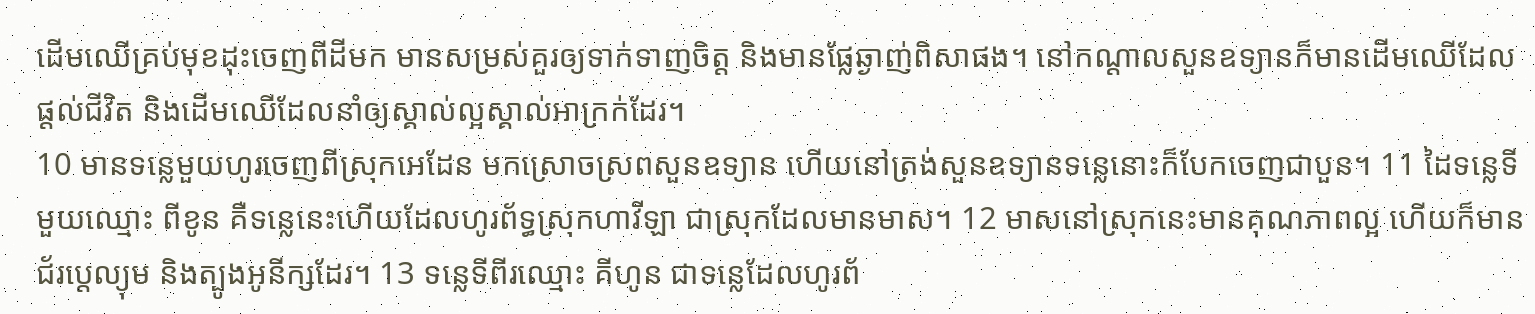ដើមឈើគ្រប់មុខដុះចេញពីដីមក មានសម្រស់គួរឲ្យទាក់ទាញចិត្ត និងមានផ្លែឆ្ងាញ់ពិសាផង។ នៅកណ្ដាលសួនឧទ្យានក៏មានដើមឈើដែលផ្តល់ជីវិត និងដើមឈើដែលនាំឲ្យស្គាល់ល្អស្គាល់អាក្រក់ដែរ។
10 មានទន្លេមួយហូរចេញពីស្រុកអេដែន មកស្រោចស្រពសួនឧទ្យាន ហើយនៅត្រង់សួនឧទ្យានទន្លេនោះក៏បែកចេញជាបួន។ 11 ដៃទន្លេទីមួយឈ្មោះ ពីខូន គឺទន្លេនេះហើយដែលហូរព័ទ្ធស្រុកហាវីឡា ជាស្រុកដែលមានមាស។ 12 មាសនៅស្រុកនេះមានគុណភាពល្អ ហើយក៏មានជ័រប្តេល្យុម និងត្បូងអូនីក្សដែរ។ 13 ទន្លេទីពីរឈ្មោះ គីហូន ជាទន្លេដែលហូរព័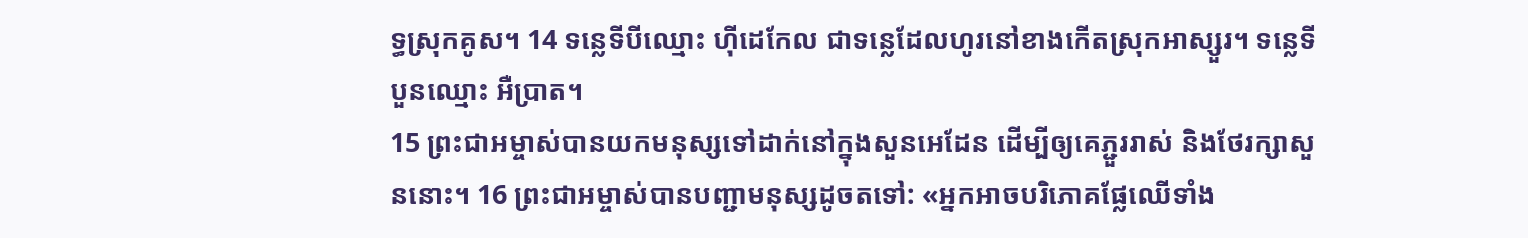ទ្ធស្រុកគូស។ 14 ទន្លេទីបីឈ្មោះ ហ៊ីដេកែល ជាទន្លេដែលហូរនៅខាងកើតស្រុកអាស្សួរ។ ទន្លេទីបួនឈ្មោះ អឺប្រាត។
15 ព្រះជាអម្ចាស់បានយកមនុស្សទៅដាក់នៅក្នុងសួនអេដែន ដើម្បីឲ្យគេភ្ជួររាស់ និងថែរក្សាសួននោះ។ 16 ព្រះជាអម្ចាស់បានបញ្ជាមនុស្សដូចតទៅ: «អ្នកអាចបរិភោគផ្លែឈើទាំង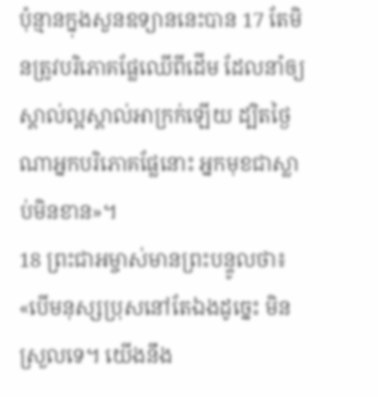ប៉ុន្មានក្នុងសួនឧទ្យាននេះបាន 17 តែមិនត្រូវបរិភោគផ្លែឈើពីដើម ដែលនាំឲ្យស្គាល់ល្អស្គាល់អាក្រក់ឡើយ ដ្បិតថ្ងៃណាអ្នកបរិភោគផ្លែនោះ អ្នកមុខជាស្លាប់មិនខាន»។
18 ព្រះជាអម្ចាស់មានព្រះបន្ទូលថា៖ «បើមនុស្សប្រុសនៅតែឯងដូច្នេះ មិនស្រួលទេ។ យើងនឹង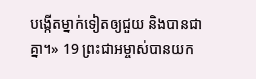បង្កើតម្នាក់ទៀតឲ្យជួយ និងបានជាគ្នា។» 19 ព្រះជាអម្ចាស់បានយក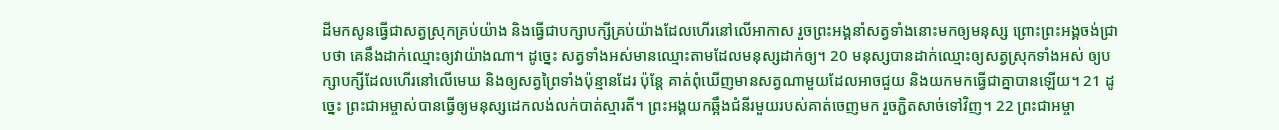ដីមកសូនធ្វើជាសត្វស្រុកគ្រប់យ៉ាង និងធ្វើជាបក្សាបក្សីគ្រប់យ៉ាងដែលហើរនៅលើអាកាស រួចព្រះអង្គនាំសត្វទាំងនោះមកឲ្យមនុស្ស ព្រោះព្រះអង្គចង់ជ្រាបថា គេនឹងដាក់ឈ្មោះឲ្យវាយ៉ាងណា។ ដូច្នេះ សត្វទាំងអស់មានឈ្មោះតាមដែលមនុស្សដាក់ឲ្យ។ 20 មនុស្សបានដាក់ឈ្មោះឲ្យសត្វស្រុកទាំងអស់ ឲ្យបក្សាបក្សីដែលហើរនៅលើមេឃ និងឲ្យសត្វព្រៃទាំងប៉ុន្មានដែរ ប៉ុន្តែ គាត់ពុំឃើញមានសត្វណាមួយដែលអាចជួយ និងយកមកធ្វើជាគ្នាបានឡើយ។ 21 ដូច្នេះ ព្រះជាអម្ចាស់បានធ្វើឲ្យមនុស្សដេកលង់លក់បាត់ស្មារតី។ ព្រះអង្គយកឆ្អឹងជំនីរមួយរបស់គាត់ចេញមក រួចភ្ជិតសាច់ទៅវិញ។ 22 ព្រះជាអម្ចា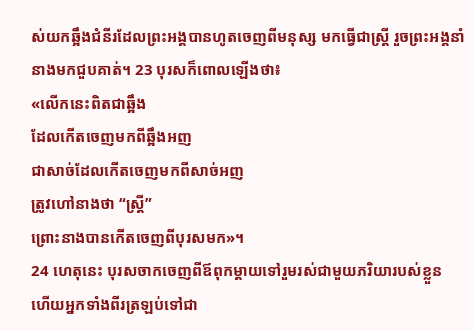ស់យកឆ្អឹងជំនីរដែលព្រះអង្គបានហូតចេញពីមនុស្ស មកធ្វើជាស្ត្រី រួចព្រះអង្គនាំនាងមកជួបគាត់។ 23 បុរសក៏ពោលឡើងថា៖
«លើកនេះពិតជាឆ្អឹង
ដែលកើតចេញមកពីឆ្អឹងអញ
ជាសាច់ដែលកើតចេញមកពីសាច់អញ
ត្រូវហៅនាងថា “ស្ត្រី”
ព្រោះនាងបានកើតចេញពីបុរសមក»។
24 ហេតុនេះ បុរសចាកចេញពីឪពុកម្តាយទៅរួមរស់ជាមួយភរិយារបស់ខ្លួន ហើយអ្នកទាំងពីរត្រឡប់ទៅជា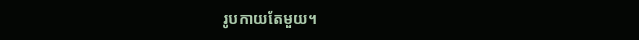រូបកាយតែមួយ។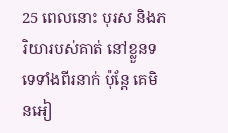25 ពេលនោះ បុរស និងភរិយារបស់គាត់ នៅខ្លួនទទេទាំងពីរនាក់ ប៉ុន្តែ គេមិនអៀ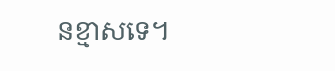នខ្មាសទេ។